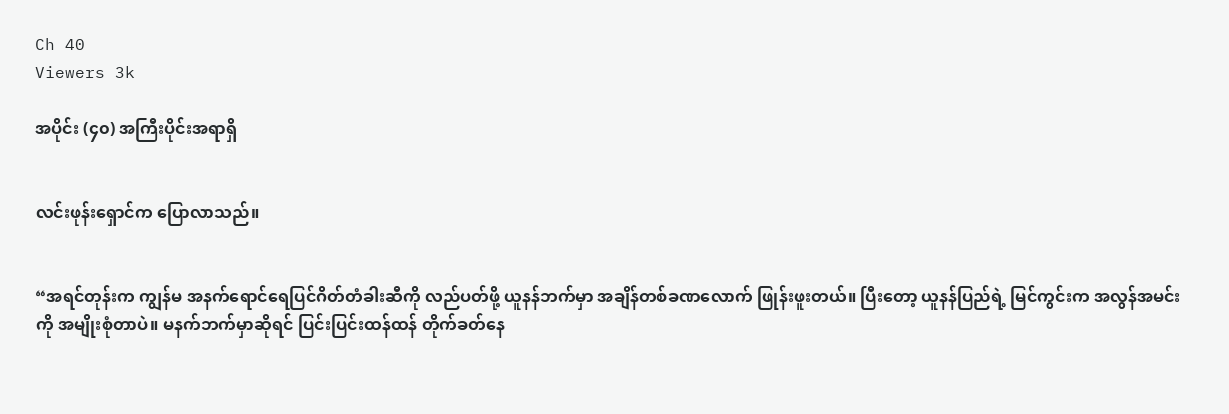Ch 40
Viewers 3k

အပိုင်း (၄၀) အကြီးပိုင်းအရာရှိ


လင်းဖုန်းရှောင်က ပြောလာသည်။


“အရင်တုန်းက ကျွန်မ အနက်ရောင်ရေပြင်ဂိတ်တံခါးဆီကို လည်ပတ်ဖို့ ယူနန်ဘက်မှာ အချိန်တစ်ခဏလောက် ဖြုန်းဖူးတယ်။ ပြီးတော့ ယူနန်ပြည်ရဲ့ မြင်ကွင်းက အလွန်အမင်းကို အမျိုးစုံတာပဲ။ မနက်ဘက်မှာဆိုရင် ပြင်းပြင်းထန်ထန် တိုက်ခတ်နေ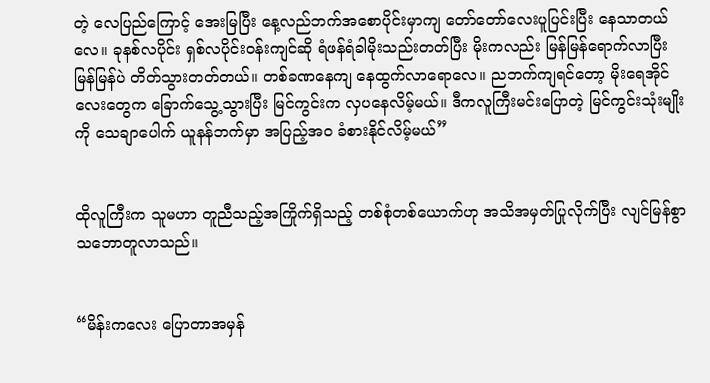တဲ့ လေပြည်ကြောင့် အေးမြပြီး နေ့လည်ဘက်အစောပိုင်းမှာကျ တော်တော်လေးပူပြင်းပြီး နေသာတယ်လေ။ ခုနစ်လပိုင်း ရှစ်လပိုင်းဝန်းကျင်ဆို ရံဖန်ရံခါမိုးသည်းတတ်ပြီး မိုးကလည်း မြန်မြန်ရောက်လာပြီး မြန်မြန်ပဲ တိတ်သွားတတ်တယ်။ တစ်ခဏနေကျ နေထွက်လာရောလေ။ ညဘက်ကျရင်တော့ မိုးရေအိုင်လေးတွေက ခြောက်သွေ့သွားပြီး မြင်ကွင်းက လှပနေလိမ့်မယ်။ ဒီကလူကြီးမင်းပြောတဲ့ မြင်ကွင်းသုံးမျိုးကို သေချာပေါက် ယူနန်ဘက်မှာ အပြည့်အဝ ခံစားနိုင်လိမ့်မယ်”


ထိုလူကြီးက သူမဟာ တူညီသည့်အကြိုက်ရှိသည့် တစ်စုံတစ်ယောက်ဟု အသိအမှတ်ပြုလိုက်ပြီး လျင်မြန်စွာ သဘောတူလာသည်။


“မိန်းကလေး ပြောတာအမှန်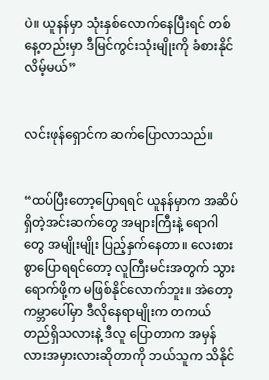ပဲ။ ယူနန်မှာ သုံးနှစ်လောက်နေပြီးရင် တစ်နေ့တည်းမှာ ဒီမြင်ကွင်းသုံးမျိုးကို ခံစားနိုင်လိမ့်မယ်”


လင်းဖုန်ရှောင်က ဆက်ပြောလာသည်။


“ထပ်ပြီးတော့ပြောရရင် ယူနန်မှာက အဆိပ်ရှိတဲ့အင်းဆက်တွေ အများကြီးနဲ့ ရောဂါတွေ အမျိုးမျိုး ပြည့်နှက်နေတာ။ လေးစားစွာပြောရရင်တော့ လူကြီးမင်းအတွက် သွားရောက်ဖို့က မဖြစ်နိုင်လောက်ဘူး။ အဲတော့ ကမ္ဘာပေါ်မှာ ဒီလိုနေရာမျိုးက တကယ် တည်ရှိသလားနဲ့ ဒီလူ ပြောတာက အမှန်လားအမှားလားဆိုတာကို ဘယ်သူက သိနိုင်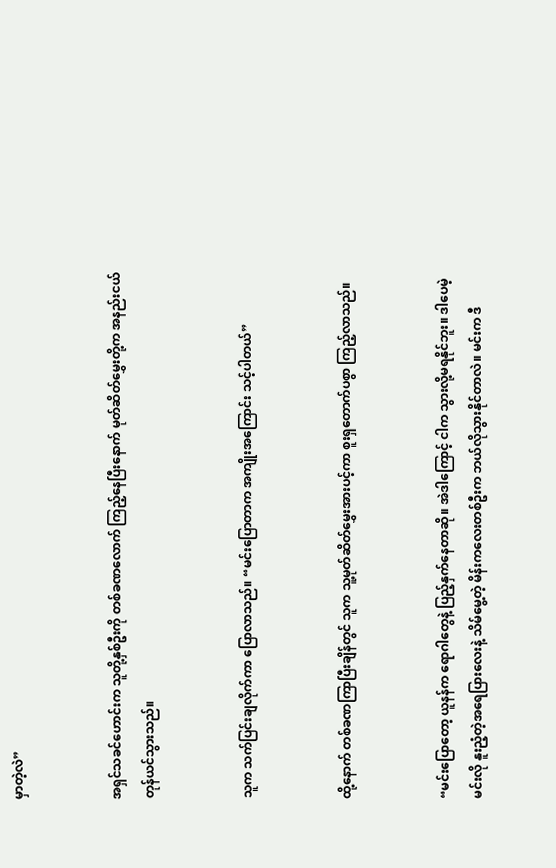မှာတဲ့လဲ”


အရှင်သခင်ဟောင်းက သူတို့နှစ်ဦးကို တစ်ခဏလောက် ကြည့်နေပြီးနောက် မုတ်ဆိတ်မွှေးတို့က အနည်းငယ် တုန်ယင်သွားသည်။


သူက သက်ပြင်းချလိုက်ကာ ပြောလာသည်။ “မင်းပြောတာက အကျိုးအကြောင်း သင့်ပါတယ်”


ထို့နောက် တစ်ခဏကြာပြီးချိန်တွင် သူက သူ့မုတ်ဆိတ်မွှေးအားပင့်ကာ စူးရှတောက်ပစွာ ကြည့်လာသည်။


“မင်းပြောတော့ ယူနန်က ရောဂါတွေနဲ့ ပြည့်နှက်နေတာဆို။ အဲဒါကြောင့် ငါက သွားလို့မရနိုင်ဘူး။ ဒါပေမဲ့ မင်းလို နူးညံ့တဲ့အရေပြားလေးနဲ့ သိမ်မွေ့တဲ့ မိန်းကလေးတစ်ဦးက ဘယ်လိုသွားနိုင်တာလဲ။ မင်းက ဒီ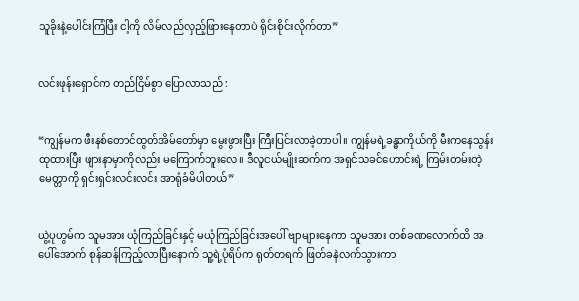သူခိုးနဲ့ပေါင်းကြံပြီး ငါ့ကို လိမ်လည်လှည့်ဖြားနေတာပဲ ရိုင်းစိုင်းလိုက်တာ”


လင်းဖုန်းရှောင်က တည်ငြိမ်စွာ ပြောလာသည် :


“ကျွန်မက ဖီးနစ်တောင်ထွတ်အိမ်တော်မှာ မွေးဖွားပြီး ကြီးပြင်းလာခဲ့တာပါ။ ကျွန်မရဲ့ခန္ဓာကိုယ်ကို မီးကနေသွန်းထုထားပြီး ဖျားနာမှာကိုလည်း မကြောက်ဘူးလေ။ ဒီလူငယ်မျိုးဆက်က အရှင်သခင်ဟောင်းရဲ့ ကြမ်းတမ်းတဲ့မေတ္တာကို ရှင်းရှင်းလင်းလင်း အာရုံခံမိပါတယ်”


ယွဲ့ပုဟွမ်က သူမအား ယုံကြည်ခြင်းနှင့် မယုံကြည်ခြင်းအပေါ် ဗျာများနေကာ သူမအား တစ်ခဏလောက်ထိ အပေါ်အောက် စုန်ဆန်ကြည့်လာပြီးနောက် သူ့ရဲ့ပုံရိပ်က ရုတ်တရက် ဖြတ်ခနဲလက်သွားကာ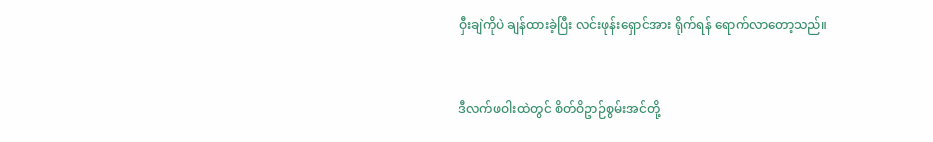ဝှီးချဲကိုပဲ ချန်ထားခဲ့ပြီး လင်းဖုန်းရှောင်အား ရိုက်ရန် ရောက်လာတော့သည်။


ဒီလက်ဖဝါးထဲတွင် စိတ်ဝိဥာဉ်စွမ်းအင်တို့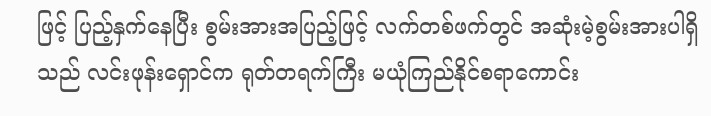ဖြင့် ပြည့်နှက်နေပြီး စွမ်းအားအပြည့်ဖြင့် လက်တစ်ဖက်တွင် အဆုံးမဲ့စွမ်းအားပါရှိသည် လင်းဖုန်းရှောင်က ရုတ်တရက်ကြီး မယုံကြည်နိုင်စရာကောင်း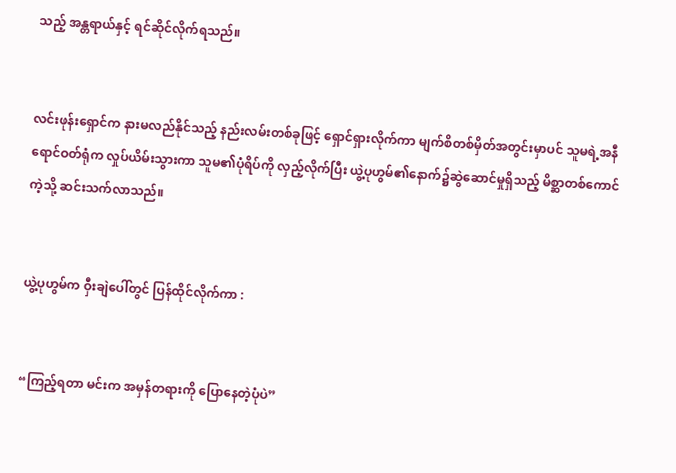သည့် အန္တရာယ်နှင့် ရင်ဆိုင်လိုက်ရသည်။


လင်းဖုန်းရှောင်က နားမလည်နိုင်သည့် နည်းလမ်းတစ်ခုဖြင့် ရှောင်ရှားလိုက်ကာ မျက်စိတစ်မှိတ်အတွင်းမှာပင် သူမရဲ့အနီရောင်ဝတ်ရုံက လှုပ်ယိမ်းသွားကာ သူမ၏ပုံရိပ်ကို လှည့်လိုက်ပြီး ယွဲ့ပုဟွမ်၏နောက်၌ဆွဲဆောင်မှုရှိသည့် မိစ္ဆာတစ်ကောင်ကဲ့သို့ ဆင်းသက်လာသည်။


ယွဲ့ပုဟွမ်က ဝှီးချဲပေါ်တွင် ပြန်ထိုင်လိုက်ကာ :


“ကြည့်ရတာ မင်းက အမှန်တရားကို ပြောနေတဲ့ပုံပဲ”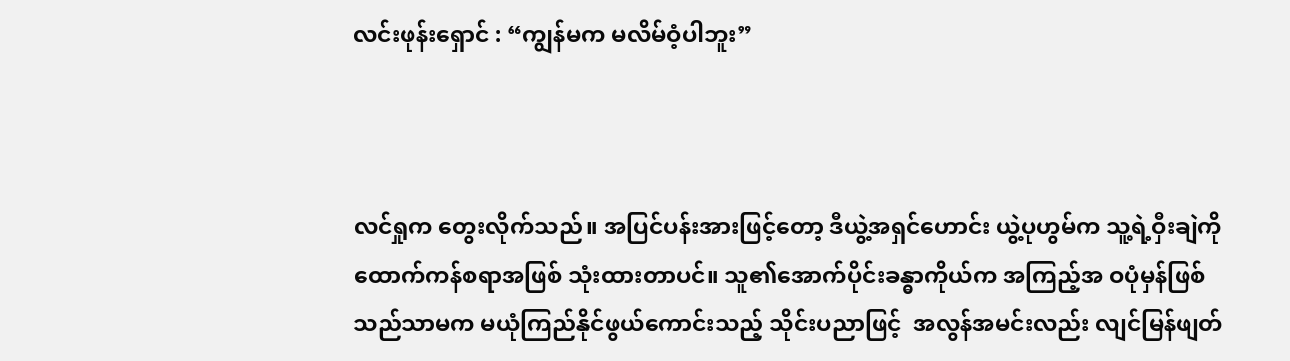လင်းဖုန်းရှောင် : “ကျွန်မက မလိမ်ဝံ့ပါဘူး”



လင်ရှုက တွေးလိုက်သည်။ အပြင်ပန်းအားဖြင့်တော့ ဒီယွဲ့အရှင်ဟောင်း ယွဲ့ပုဟွမ်က သူ့ရဲ့ဝှီးချဲကို ထောက်ကန်စရာအဖြစ် သုံးထားတာပင်။ သူ၏အောက်ပိုင်းခန္ဓာကိုယ်က အကြည့်အ ဝပုံမှန်ဖြစ်သည်သာမက မယုံကြည်နိုင်ဖွယ်ကောင်းသည့် သိုင်းပညာဖြင့်  အလွန်အမင်းလည်း လျင်မြန်ဖျတ်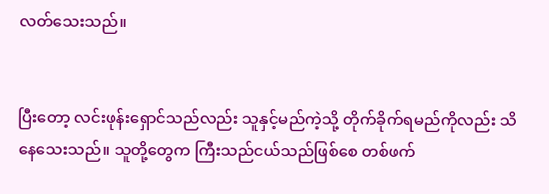လတ်သေးသည်။


ပြီးတော့ လင်းဖုန်းရှောင်သည်လည်း သူနှင့်မည်ကဲ့သို့ တိုက်ခိုက်ရမည်ကိုလည်း သိနေသေးသည်။ သူတို့တွေက ကြီးသည်ငယ်သည်ဖြစ်စေ တစ်ဖက်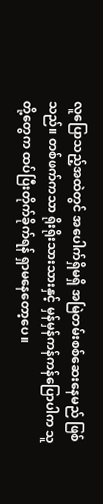လူပြောသည့်အထဲတွင် အပေါက်ရှိမရှိ အမြဲတမ်းစစ်ဆေးနေမည် ဖြစ်သည်။ တစ်ဖက်ကသာ ရိုးရိုးသားသားနှင့် မှန်မှန်ကန်ကန်ပြောပါက သူတို့တွေက ထပ်ပြီးတိုက်ခိုက်ရန် ရှာမနေတော့ပေ။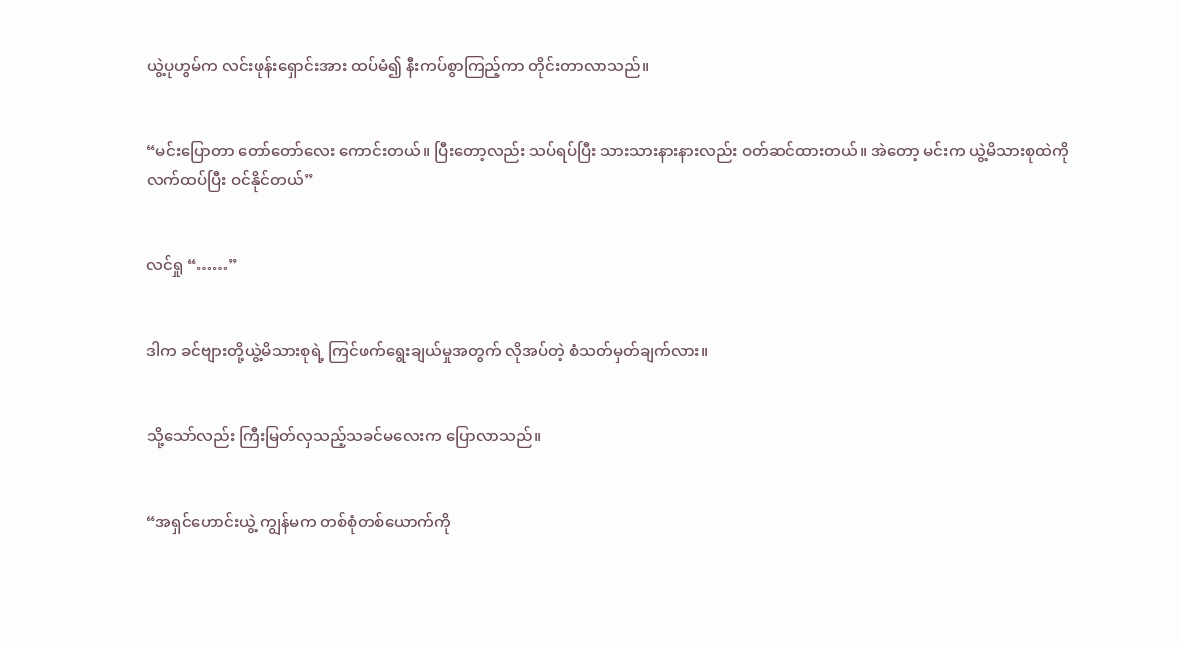ယွဲ့ပုဟွမ်က လင်းဖုန်းရှောင်းအား ထပ်မံ၍ နီးကပ်စွာကြည့်ကာ တိုင်းတာလာသည်။


“မင်းပြောတာ တော်တော်လေး ကောင်းတယ်။ ပြီးတော့လည်း သပ်ရပ်ပြီး သားသားနားနားလည်း ဝတ်ဆင်ထားတယ်။ အဲတော့ မင်းက ယွဲ့မိသားစုထဲကို လက်ထပ်ပြီး ဝင်နိုင်တယ်”


လင်ရှု “……”


ဒါက ခင်ဗျားတို့ယွဲ့မိသားစုရဲ့ ကြင်ဖက်ရွေးချယ်မှုအတွက် လိုအပ်တဲ့ စံသတ်မှတ်ချက်လား။


သို့သော်လည်း ကြီးမြတ်လှသည့်သခင်မလေးက ပြောလာသည်။


“အရှင်ဟောင်းယွဲ့ ကျွန်မက တစ်စုံတစ်ယောက်ကို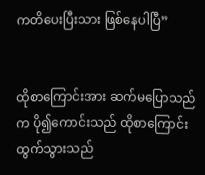ကတိပေးပြီးသား ဖြစ်နေပါပြီ”


ထိုစာကြောင်းအား ဆက်မပြောသည်က ပို၍ကောင်းသည် ထိုစာကြောင်း ထွက်သွားသည်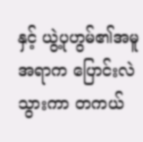နှင့် ယွဲ့ပုဟွမ်၏အမူအရာက ပြောင်းလဲသွားကာ တကယ်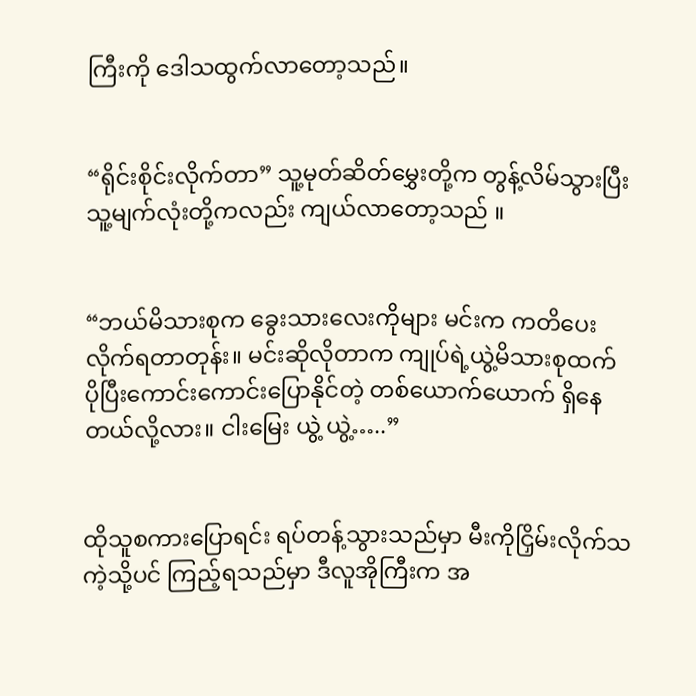ကြီးကို ဒေါသထွက်လာတော့သည်။


“ရိုင်းစိုင်းလိုက်တာ” သူ့မုတ်ဆိတ်မွှေးတို့က တွန့်လိမ်သွားပြီး သူ့မျက်လုံးတို့ကလည်း ကျယ်လာတော့သည် ။


“ဘယ်မိသားစုက ခွေးသားလေးကိုများ မင်းက ကတိပေးလိုက်ရတာတုန်း။ မင်းဆိုလိုတာက ကျုပ်ရဲ့ယွဲ့မိသားစုထက် ပိုပြီးကောင်းကောင်းပြောနိုင်တဲ့ တစ်ယောက်ယောက် ရှိနေတယ်လို့လား။ ငါးမြေး ယွဲ့ ယွဲ့…..”


ထိုသူစကားပြောရင်း ရပ်တန့်သွားသည်မှာ မီးကိုငြှိမ်းလိုက်သကဲ့သို့ပင် ကြည့်ရသည်မှာ ဒီလူအိုကြီးက အ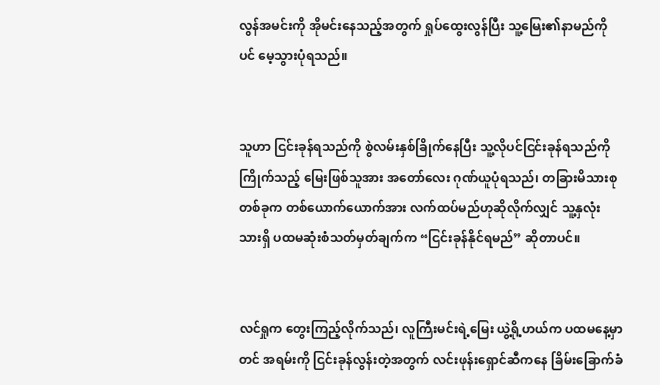လွန်အမင်းကို အိုမင်းနေသည့်အတွက် ရှုပ်ထွေးလွန်ပြီး သူ့မြေး၏နာမည်ကိုပင် မေ့သွားပုံရသည်။


သူဟာ ငြင်းခုန်ရသည်ကို စွဲလမ်းနှစ်ခြိုက်နေပြီး သူ့လိုပင်ငြင်းခုန်ရသည်ကို ကြိုက်သည့် မြေးဖြစ်သူအား အတော်လေး ဂုဏ်ယူပုံရသည်၊ တခြားမိသားစုတစ်ခုက တစ်ယောက်ယောက်အား လက်ထပ်မည်ဟုဆိုလိုက်လျှင် သူ့နှလုံးသားရှိ ပထမဆုံးစံသတ်မှတ်ချက်က “ငြင်းခုန်နိုင်ရမည်” ဆိုတာပင်။


လင်ရှုက တွေးကြည့်လိုက်သည်၊ လူကြီးမင်းရဲ့မြေး ယွဲ့ရို့ဟယ်က ပထမနေ့မှာတင် အရမ်းကို ငြင်းခုန်လွန်းတဲ့အတွက် လင်းဖုန်းရှောင်ဆီကနေ ခြိမ်းခြောက်ခံ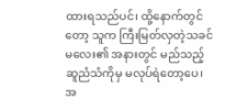ထားရသည်ပင်၊ ထို့နောက်တွင်တော့ သူက ကြီးမြတ်လှတဲ့သခင်မလေး၏ အနားတွင် မည်သည့်ဆူညံသံကိုမှ မလုပ်ရဲတော့ပေ၊ အ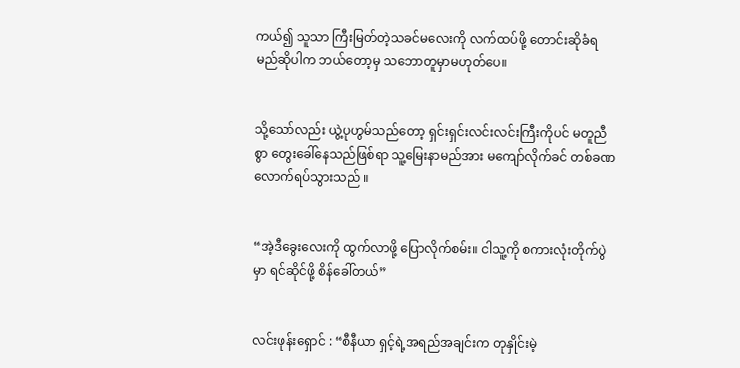ကယ်၍ သူသာ ကြီးမြတ်တဲ့သခင်မလေးကို လက်ထပ်ဖို့ တောင်းဆိုခံရမည်ဆိုပါက ဘယ်တော့မှ သဘောတူမှာမဟုတ်ပေ။


သို့သော်လည်း ယွဲ့ပုဟွမ်သည်တော့ ရှင်းရှင်းလင်းလင်းကြီးကိုပင် မတူညီစွာ တွေးခေါ်နေသည်ဖြစ်ရာ သူ့မြေးနာမည်အား မကျော်လိုက်ခင် တစ်ခဏလောက်ရပ်သွားသည် ။


“အဲ့ဒီခွေးလေးကို ထွက်လာဖို့ ပြောလိုက်စမ်း။ ငါသူ့ကို စကားလုံးတိုက်ပွဲမှာ ရင်ဆိုင်ဖို့ စိန်ခေါ်တယ်”


လင်းဖုန်းရှောင် : “စီနီယာ ရှင့်ရဲ့အရည်အချင်းက တုနှိုင်းမဲ့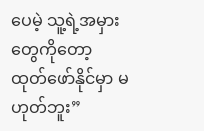ပေမဲ့ သူ့ရဲ့အမှားတွေကိုတော့ ထုတ်ဖော်နိုင်မှာ မဟုတ်ဘူး”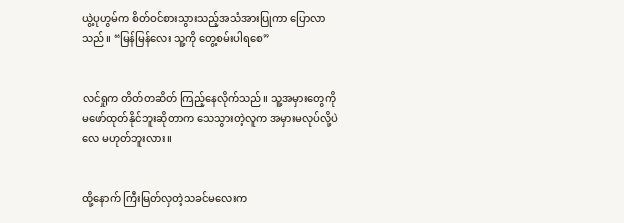ယွဲ့ပုဟွမ်က စိတ်ဝင်စားသွားသည့်အသံအားပြုကာ ပြောလာသည်။ “မြန်မြန်လေး သူ့ကို တွေ့စမ်းပါရစေ”


လင်ရှုက တိတ်တဆိတ် ကြည့်နေလိုက်သည်။ သူ့အမှားတွေကို မဖော်ထုတ်နိုင်ဘူးဆိုတာက သေသွားတဲ့လူက အမှားမလုပ်လို့ပဲလေ မဟုတ်ဘူးလား။


ထို့နောက် ကြီးမြတ်လှတဲ့သခင်မလေးက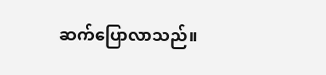ဆက်ပြောလာသည်။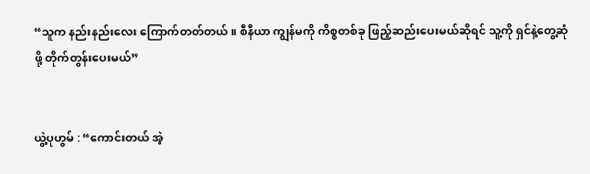“သူက နည်းနည်းလေး ကြောက်တတ်တယ်။ စီနီယာ ကျွန်မကို ကိစ္စတစ်ခု ဖြည့်ဆည်းပေးမယ်ဆိုရင် သူ့ကို ရှင်နဲ့တွေ့ဆုံဖို့ တိုက်တွန်းပေးမယ်”


ယွဲ့ပုဟွမ် : “ကောင်းတယ် အဲ့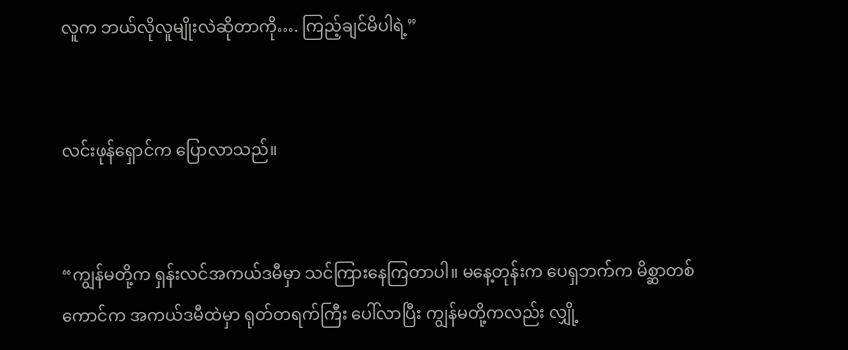လူက ဘယ်လိုလူမျိုးလဲဆိုတာကို…. ကြည့်ချင်မိပါရဲ့”


လင်းဖုန်ရှောင်က ပြောလာသည်။


“ကျွန်မတို့က ရှန်းလင်အကယ်ဒမီမှာ သင်ကြားနေကြတာပါ။ မနေ့တုန်းက ပေရှဘက်က မိစ္ဆာတစ်ကောင်က အကယ်ဒမီထဲမှာ ရုတ်တရက်ကြီး ပေါ်လာပြီး ကျွန်မတို့ကလည်း လျှို့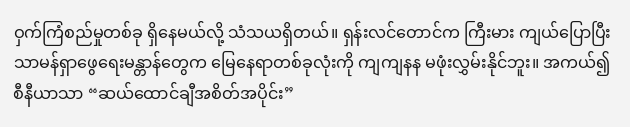ဝှက်ကြံစည်မှုတစ်ခု ရှိနေမယ်လို့ သံသယရှိတယ်။ ရှန်းလင်တောင်က ကြီးမား ကျယ်ပြောပြီး သာမန်ရှာဖွေရေးမန္တာန်တွေက မြေနေရာတစ်ခုလုံးကို ကျကျနန မဖုံးလွှမ်းနိုင်ဘူး။ အကယ်၍ စီနီယာသာ “ဆယ်ထောင်ချီအစိတ်အပိုင်း”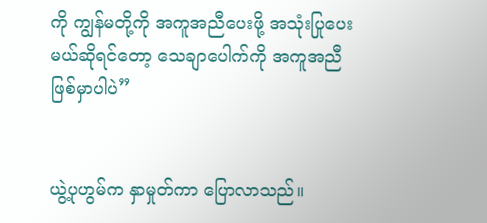ကို ကျွန်မတို့ကို အကူအညီပေးဖို့ အသုံးပြုပေးမယ်ဆိုရင်တော့ သေချာပေါက်ကို အကူအညီဖြစ်မှာပါပဲ”


ယွဲ့ပုဟွမ်က နှာမှုတ်ကာ ပြောလာသည်။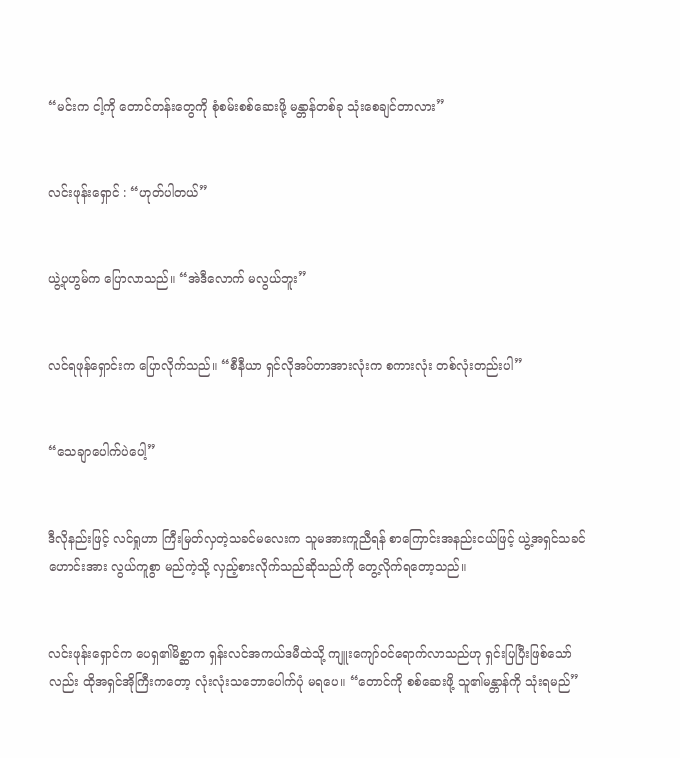“မင်းက ငါ့ကို တောင်တန်းတွေကို စုံစမ်းစစ်ဆေးဖို့ မန္တာန်တစ်ခု သုံးစေချင်တာလား”


လင်းဖုန်းရှောင် : “ဟုတ်ပါတယ်”


ယွဲ့ပုဟွမ်က ပြောလာသည်။ “အဲဒီလောက် မလွယ်ဘူး”


လင်ရဖုန်ရှောင်းက ပြောလိုက်သည်။ “စီနီယာ ရှင်လိုအပ်တာအားလုံးက စကားလုံး တစ်လုံးတည်းပါ”


“သေချာပေါက်ပဲပေါ့”


ဒီလိုနည်းဖြင့် လင်ရှုဟာ ကြီးမြတ်လှတဲ့သခင်မလေးက သူမအားကူညီရန် စာကြောင်းအနည်းငယ်ဖြင့် ယွဲ့အရှင်သခင်ဟောင်းအား လွယ်ကူစွာ မည်ကဲ့သို့ လှည့်စားလိုက်သည်ဆိုသည်ကို တွေ့လိုက်ရတော့သည်။


လင်းဖုန်းရှောင်က ပေရှ၏မိစ္ဆာက ရှန်းလင်အကယ်ဒမီထဲသို့ ကျူးကျော်ဝင်ရောက်လာသည်ဟု ရှင်းပြပြီးဖြစ်သော်လည်း ထိုအရှင်အိုကြီးကတော့ လုံးလုံးသဘောပေါက်ပုံ မရပေ။ “တောင်ကို စစ်ဆေးဖို့ သူ၏မန္တာန်ကို သုံးရမည်”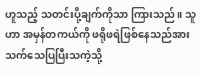ဟူသည့် သတင်းပို့ချက်ကိုသာ ကြားသည်။ သူဟာ အမှန်တကယ်ကို ဖရိုဖရဲဖြစ်နေသည်အား သက်သေပြပြီးသကဲ့သို့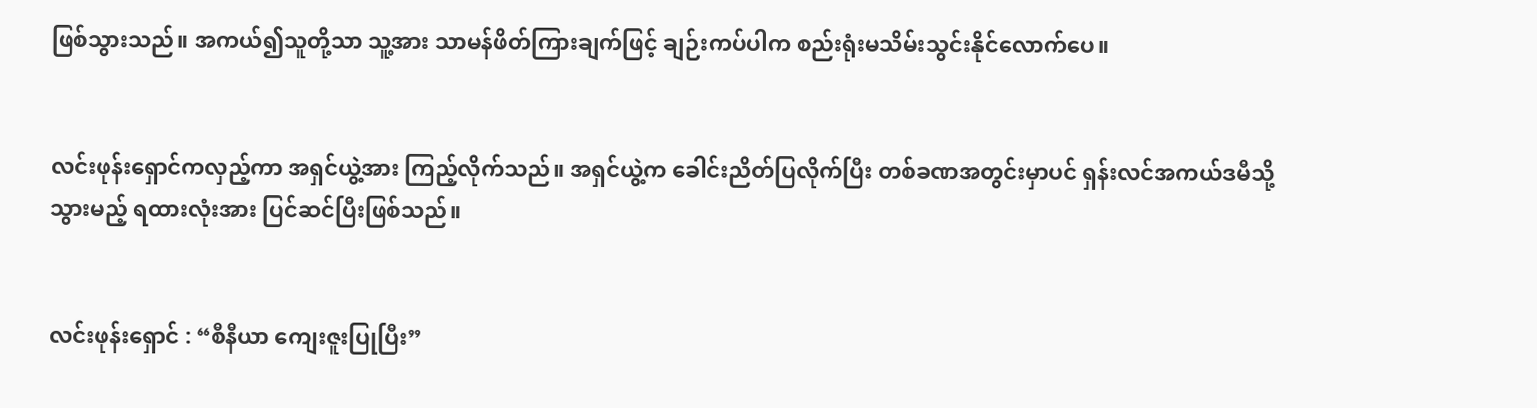ဖြစ်သွားသည်။ အကယ်၍သူတို့သာ သူ့အား သာမန်ဖိတ်ကြားချက်ဖြင့် ချဉ်းကပ်ပါက စည်းရုံးမသိမ်းသွင်းနိုင်လောက်ပေ။


လင်းဖုန်းရှောင်ကလှည့်ကာ အရှင်ယွဲ့အား ကြည့်လိုက်သည်။ အရှင်ယွဲ့က ခေါင်းညိတ်ပြလိုက်ပြီး တစ်ခဏအတွင်းမှာပင် ရှန်းလင်အကယ်ဒမီသို့ သွားမည့် ရထားလုံးအား ပြင်ဆင်ပြီးဖြစ်သည်။


လင်းဖုန်းရှောင် : “စီနီယာ ကျေးဇူးပြုပြီး”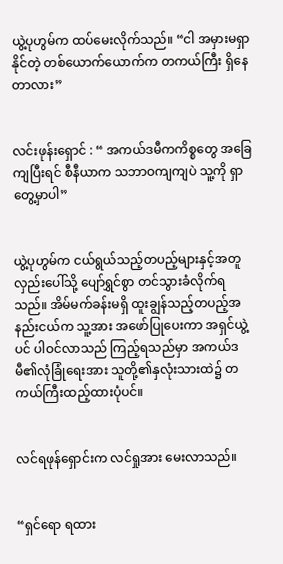ယွဲ့ပုဟွမ်က ထပ်မေးလိုက်သည်။ “ငါ အမှားမရှာနိုင်တဲ့ တစ်ယောက်ယောက်က တကယ်ကြီး ရှိနေတာလား”


လင်းဖုန်းရှောင် : “ အကယ်ဒမီကကိစ္စတွေ အခြေကျပြီးရင် စီနီယာက သဘာဝကျကျပဲ သူ့ကို ရှာတွေ့မှာပါ”


ယွဲ့ပုဟွမ်က ငယ်ရွယ်သည့်တပည့်များနှင့်အတူ လှည်းပေါ်သို့ ပျော်ရွှင်စွာ တင်သွားခံလိုက်ရသည်။ အိမ်မက်ခန်းမရှိ ထူးချွန်သည့်တပည့်အနည်းငယ်က သူ့အား အဖော်ပြုပေးကာ အရှင်ယွဲ့ပင် ပါဝင်လာသည် ကြည့်ရသည်မှာ အကယ်ဒမီ၏လုံခြုံရေးအား သူတို့၏နှလုံးသားထဲ၌ တကယ်ကြီးထည့်ထားပုံပင်။


လင်ရဖုန်ရှောင်းက လင်ရှုအား မေးလာသည်။


“ရှင်ရော ရထား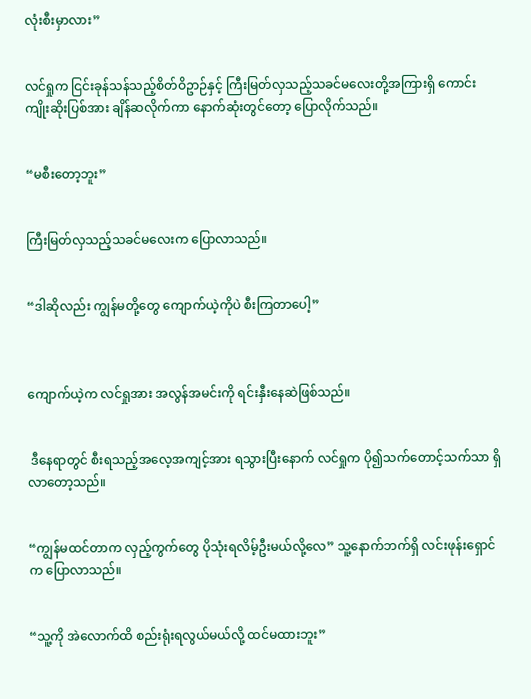လုံးစီးမှာလား”


လင်ရှုက ငြင်းခုန်သန်သည့်စိတ်ဝိဥာဉ်နှင့် ကြီးမြတ်လှသည့်သခင်မလေးတို့အကြားရှိ ကောင်းကျိုးဆိုးပြစ်အား ချိန်ဆလိုက်ကာ နောက်ဆုံးတွင်တော့ ပြောလိုက်သည်။


“မစီးတော့ဘူး”


ကြီးမြတ်လှသည့်သခင်မလေးက ပြောလာသည်။


“ဒါဆိုလည်း ကျွန်မတို့တွေ ကျောက်ယဲ့ကိုပဲ စီးကြတာပေါ့”



ကျောက်ယဲ့က လင်ရှုအား အလွန်အမင်းကို ရင်းနှီးနေဆဲဖြစ်သည်။


 ဒီနေရာတွင် စီးရသည့်အလေ့အကျင့်အား ရသွားပြီးနောက် လင်ရှုက ပို၍သက်တောင့်သက်သာ ရှိလာတော့သည်။


“ကျွန်မထင်တာက လှည့်ကွက်တွေ ပိုသုံးရလိမ့်ဦးမယ်လို့လေ” သူ့နောက်ဘက်ရှိ လင်းဖုန်းရှောင်က ပြောလာသည်။


“သူ့ကို အဲလောက်ထိ စည်းရုံးရလွယ်မယ်လို့ ထင်မထားဘူး”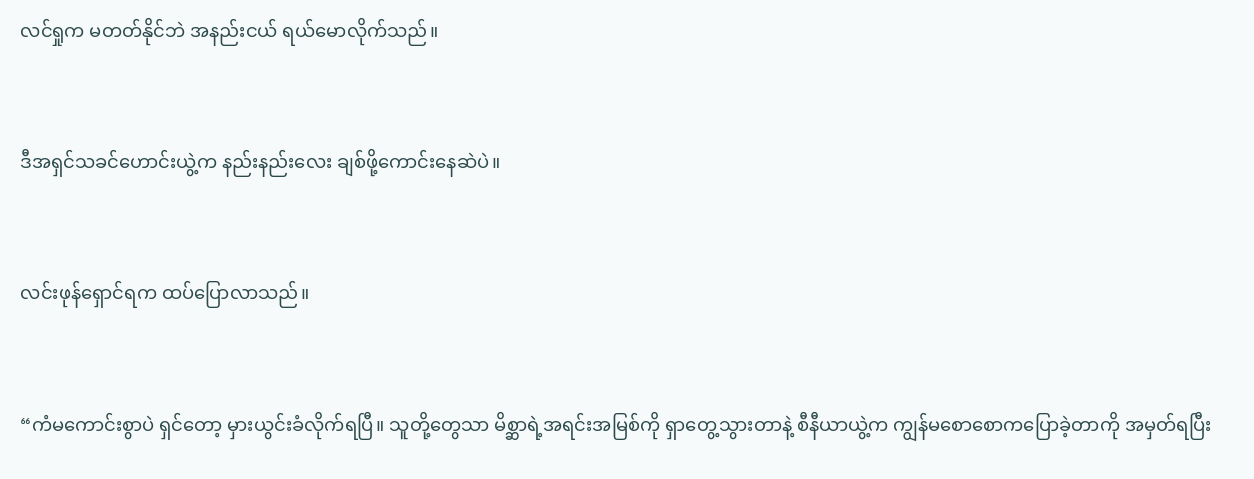လင်ရှုက မတတ်နိုင်ဘဲ အနည်းငယ် ရယ်မောလိုက်သည်။


ဒီအရှင်သခင်ဟောင်းယွဲ့က နည်းနည်းလေး ချစ်ဖို့ကောင်းနေဆဲပဲ။


လင်းဖုန်ရှောင်ရက ထပ်ပြောလာသည်။


“ကံမကောင်းစွာပဲ ရှင်တော့ မှားယွင်းခံလိုက်ရပြီ။ သူတို့တွေသာ မိစ္ဆာရဲ့အရင်းအမြစ်ကို ရှာတွေ့သွားတာနဲ့ စီနီယာယွဲ့က ကျွန်မစောစောကပြောခဲ့တာကို အမှတ်ရပြီး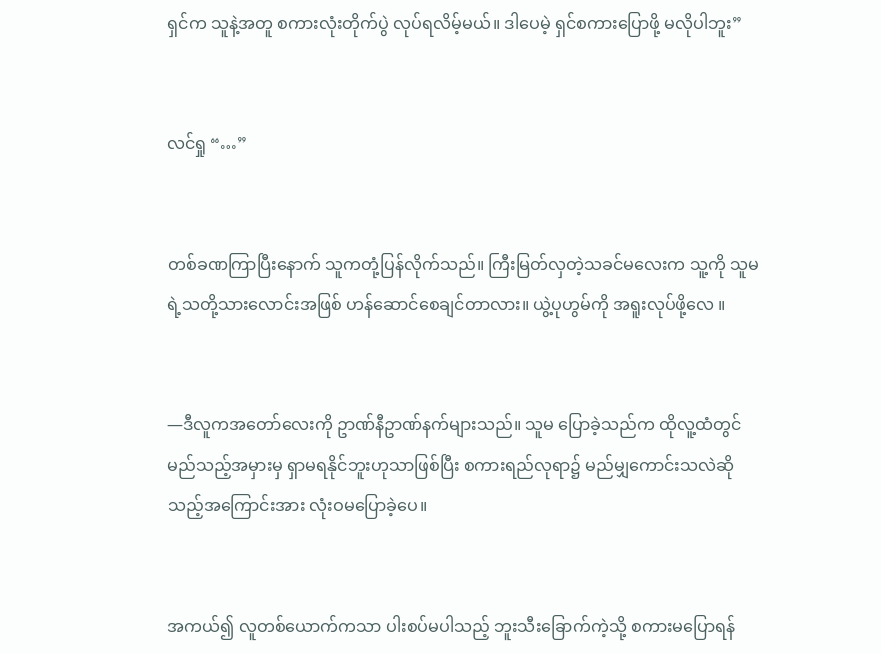ရှင်က သူနဲ့အတူ စကားလုံးတိုက်ပွဲ လုပ်ရလိမ့်မယ်။ ဒါပေမဲ့ ရှင်စကားပြောဖို့ မလိုပါဘူး”


လင်ရှု “…”


တစ်ခဏကြာပြီးနောက် သူကတုံ့ပြန်လိုက်သည်။ ကြီးမြတ်လှတဲ့သခင်မလေးက သူ့ကို သူမရဲ့သတို့သားလောင်းအဖြစ် ဟန်ဆောင်စေချင်တာလား။ ယွဲ့ပုဟွမ်ကို အရူးလုပ်ဖို့လေ ။


—ဒီလူကအတော်လေးကို ဥာဏ်နီဥာဏ်နက်များသည်။ သူမ ပြောခဲ့သည်က ထိုလူ့ထံတွင် မည်သည့်အမှားမှ ရှာမရနိုင်ဘူးဟုသာဖြစ်ပြီး စကားရည်လုရာ၌ မည်မျှကောင်းသလဲဆိုသည့်အကြောင်းအား လုံးဝမပြောခဲ့ပေ။


အကယ်၍ လူတစ်ယောက်ကသာ ပါးစပ်မပါသည့် ဘူးသီးခြောက်ကဲ့သို့ စကားမပြောရန်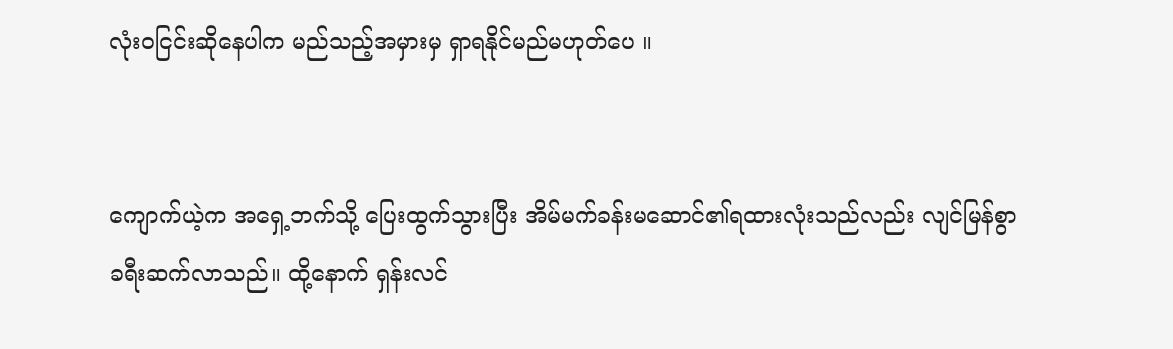လုံးဝငြင်းဆိုနေပါက မည်သည့်အမှားမှ ရှာရနိုင်မည်မဟုတ်ပေ ။


ကျောက်ယဲ့က အရှေ့ဘက်သို့ ပြေးထွက်သွားပြီး အိမ်မက်ခန်းမဆောင်၏ရထားလုံးသည်လည်း လျင်မြန်စွာ ခရီးဆက်လာသည်။ ထို့နောက် ရှန်းလင်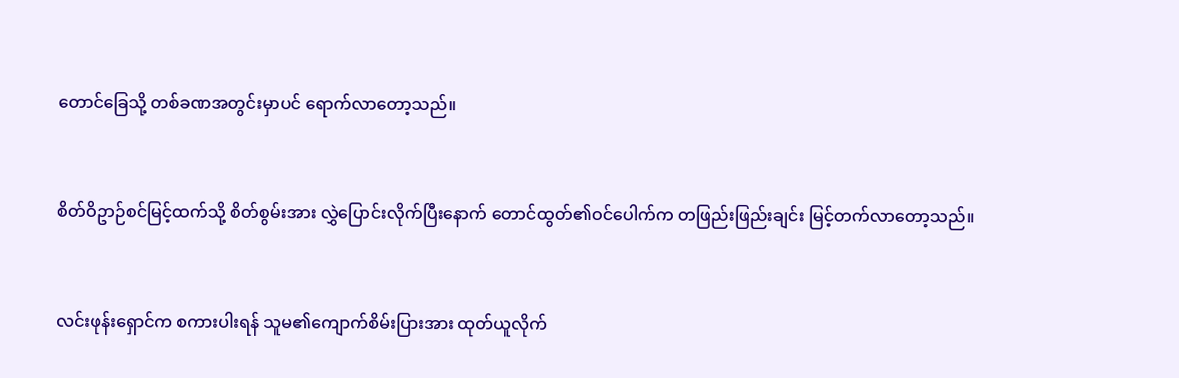တောင်ခြေသို့ တစ်ခဏအတွင်းမှာပင် ရောက်လာတော့သည်။


စိတ်ဝိဥာဉ်စင်မြင့်ထက်သို့ စိတ်စွမ်းအား လွှဲပြောင်းလိုက်ပြီးနောက် တောင်ထွတ်၏ဝင်ပေါက်က တဖြည်းဖြည်းချင်း မြင့်တက်လာတော့သည်။


လင်းဖုန်းရှောင်က စကားပါးရန် သူမ၏ကျောက်စိမ်းပြားအား ထုတ်ယူလိုက်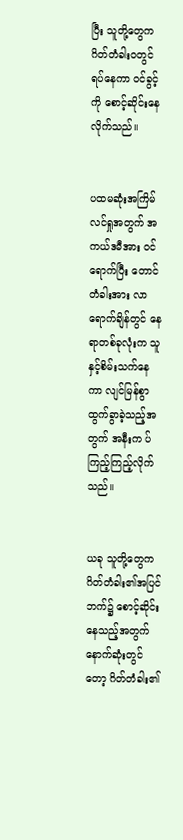ပြီး သူတို့တွေက ဂိတ်တံခါးဝတွင် ရပ်နေကာ ဝင်ခွင့်ကို စောင့်ဆိုင်းနေလိုက်သည်။


ပထမဆုံးအကြိမ် လင်ရှုအတွက် အကယ်ဒမီအား ဝင်ရောက်ပြီး တောင်တံခါးအား လာရောက်ချိန်တွင် နေရာတစ်ခုလုံးက သူနှင့်စိမ်းသက်နေကာ လျင်မြန်စွာထွက်ခွာခဲ့သည့်အတွက် အနီးက ပ်ကြည့်ကြည့်လိုက်သည်။


ယခု သူတို့တွေက ဂိတ်တံခါး၏အပြင်ဘက်၌ စောင့်ဆိုင်းနေသည့်အတွက် နောက်ဆုံးတွင်တော့ ဂိတ်တံခါး၏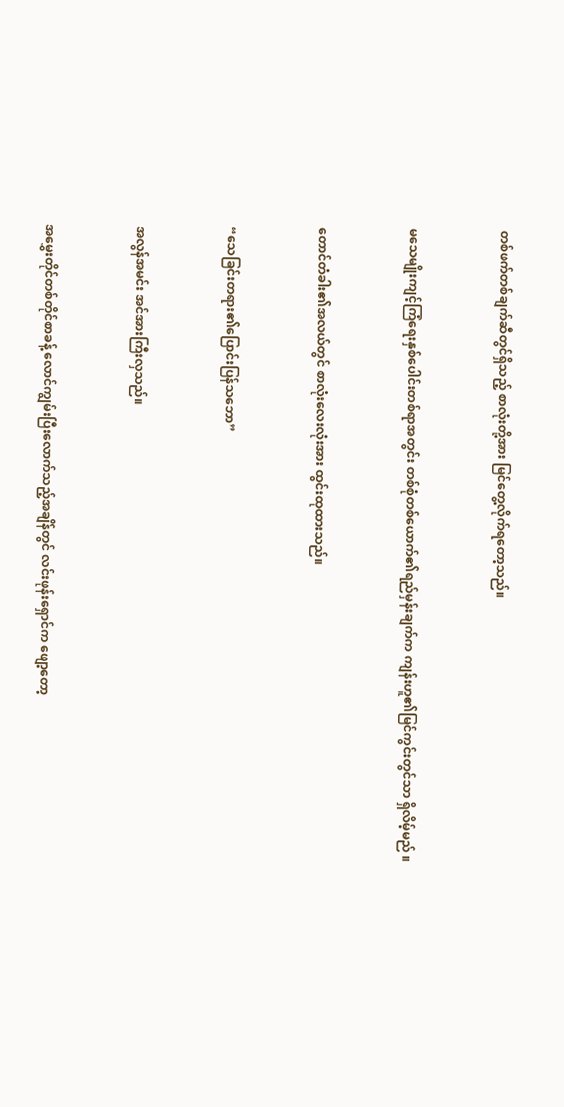တစ်ဖက်တစ်ချက်ဆီတွင်ရှိသည့် စာလုံးတို့အား မြင်တွေ့လိုက်ရတော့သည်။


မသေမျိုးကျင့်ကြံရေးနှစ်ပေါင်းတစ်ရာအတွင်း တစ်စုံတစ်ယောက်၏ရည်မှန်းချက်က ကျန်းဟူ၏မြင်ကွင်းတွင်သာ ရှိလိမ့်မည် ။


တောင်တံခါး၏အလယ်တွင် စာလုံးလေးလုံးအား ထွင်းထုထားသည်။


“သေခြင်းတရား၏ပြောင်းပြန်သဘော”


အလွန်အမင်း အင်အားကြီးလှသည်။


အမွှေးတိုင်တစ်တိုင်စာခန့် လောင်ကျွမ်းပြီးလောက်သည့်အချိန်တွင် လင်းဖုန်းရှောင်က ဖျော့တော့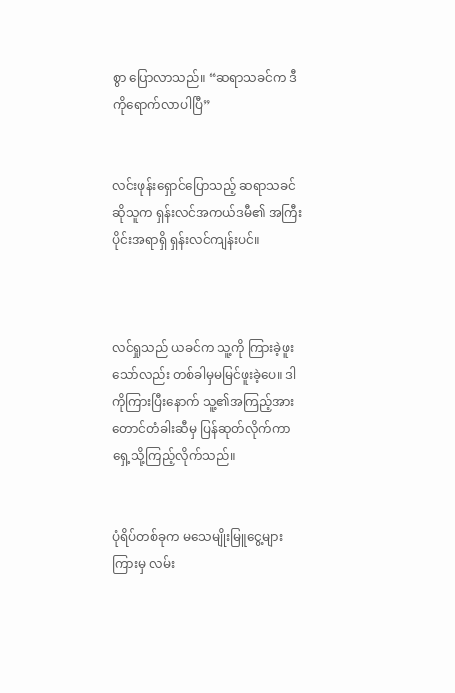စွာ ပြောလာသည်။ “ဆရာသခင်က ဒီကိုရောက်လာပါပြီ”


လင်းဖုန်းရှောင်ပြောသည့် ဆရာသခင်ဆိုသူက ရှန်းလင်အကယ်ဒမီ၏ အကြီးပိုင်းအရာရှိ ရှန်းလင်ကျန်းပင်။



လင်ရှုသည် ယခင်က သူ့ကို ကြားခဲ့ဖူးသော်လည်း တစ်ခါမှမမြင်ဖူးခဲ့ပေ။ ဒါကိုကြားပြီးနောက် သူ့၏အကြည့်အား တောင်တံခါးဆီမှ ပြန်ဆုတ်လိုက်ကာ ရှေ့သို့ကြည့်လိုက်သည်။


ပုံရိပ်တစ်ခုက မသေမျိုးမြူငွေ့များကြားမှ လမ်း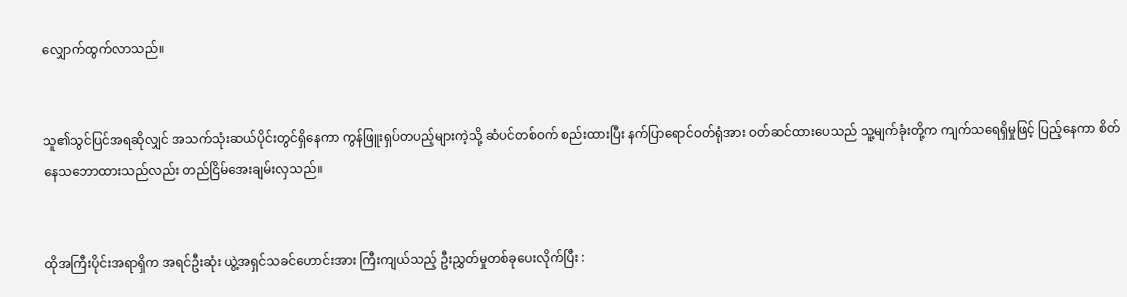လျှောက်ထွက်လာသည်။


သူ၏သွင်ပြင်အရဆိုလျှင် အသက်သုံးဆယ်ပိုင်းတွင်ရှိနေကာ ကွန်ဖြူးရှပ်တပည့်များကဲ့သို့ ဆံပင်တစ်ဝက် စည်းထားပြီး နက်ပြာရောင်ဝတ်ရုံအား ဝတ်ဆင်ထားပေသည် သူ့မျက်ခုံးတို့က ကျက်သရေရှိမှုဖြင့် ပြည့်နေကာ စိတ်နေသဘောထားသည်လည်း တည်ငြိမ်အေးချမ်းလှသည်။


ထိုအကြီးပိုင်းအရာရှိက အရင်ဦးဆုံး ယွဲ့အရှင်သခင်ဟောင်းအား ကြီးကျယ်သည့် ဦးညွှတ်မှုတစ်ခုပေးလိုက်ပြီး :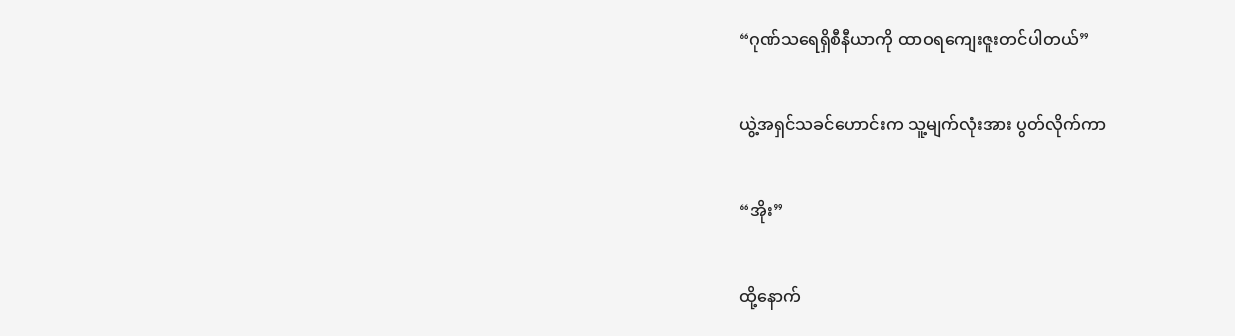“ဂုဏ်သရေရှိစီနီယာကို ထာဝရကျေးဇူးတင်ပါတယ်”


ယွဲ့အရှင်သခင်ဟောင်းက သူ့မျက်လုံးအား ပွတ်လိုက်ကာ


“အိုး”


ထို့နောက်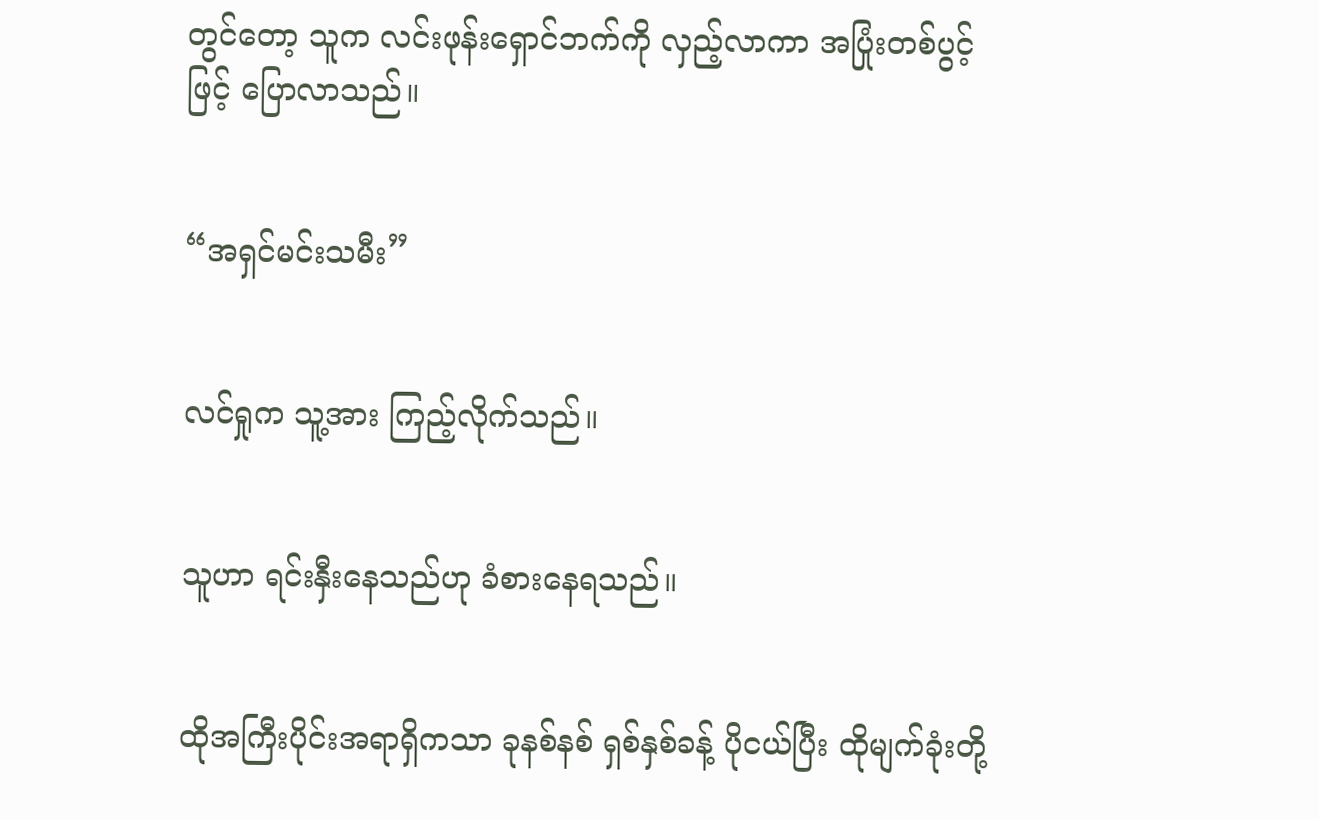တွင်တော့ သူက လင်းဖုန်းရှောင်ဘက်ကို လှည့်လာကာ အပြုံးတစ်ပွင့်ဖြင့် ပြောလာသည်။


“အရှင်မင်းသမီး”


လင်ရှုက သူ့အား ကြည့်လိုက်သည်။


သူဟာ ရင်းနှီးနေသည်ဟု ခံစားနေရသည်။


ထိုအကြီးပိုင်းအရာရှိကသာ ခုနစ်နစ် ရှစ်နှစ်ခန့် ပိုငယ်ပြီး ထိုမျက်ခုံးတို့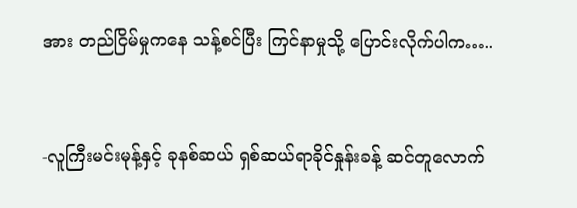အား တည်ငြိမ်မှုကနေ သန့်စင်ပြီး ကြင်နာမှုသို့ ပြောင်းလိုက်ပါက…..


-လူကြီးမင်းမုန့်နှင့် ခုနစ်ဆယ် ရှစ်ဆယ်ရာခိုင်နှုန်းခန့် ဆင်တူလောက်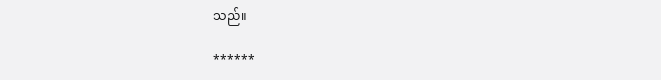သည်။

******